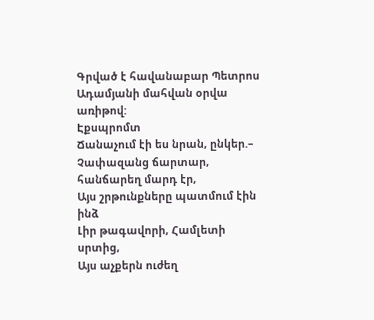Գրված է հավանաբար Պետրոս Ադամյանի մահվան օրվա առիթով:
Էքսպրոմտ
Ճանաչում էի ես նրան, ընկեր.–
Չափազանց ճարտար, հանճարեղ մարդ էր,
Այս շրթունքները պատմում էին ինձ
Լիր թագավորի, Համլետի սրտից,
Այս աչքերն ուժեղ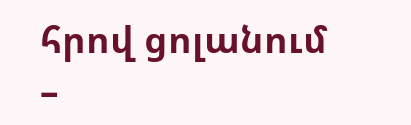հրով ցոլանում –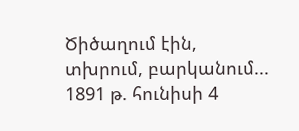Ծիծաղում էին, տխրում, բարկանում...
1891 թ. հունիսի 4